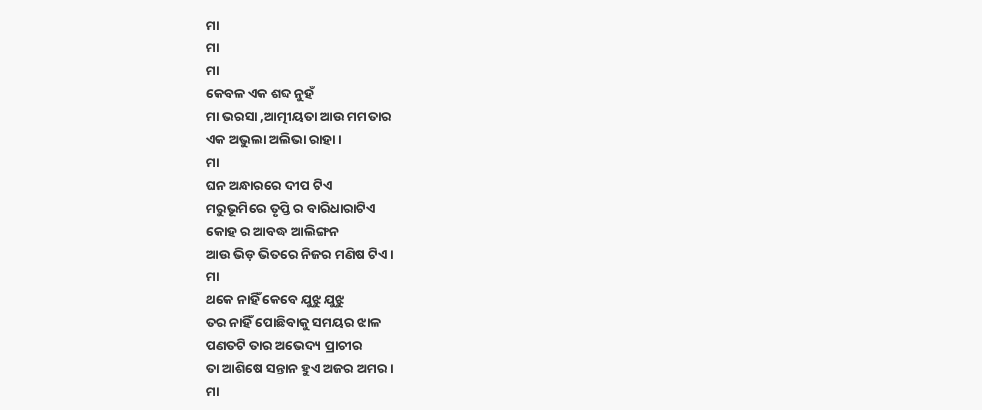ମା
ମା
ମା
କେବଳ ଏକ ଶବ୍ଦ ନୁହଁ
ମା ଭରସା ,ଆତ୍ମୀୟତା ଆଉ ମମତାର
ଏକ ଅଭୁଲା ଅଲିଭା ରାହା ।
ମା
ଘନ ଅନ୍ଧାରରେ ଦୀପ ଟିଏ
ମରୁଭୂମିରେ ତୃପ୍ତି ର ବାରିଧାରାଟିଏ
କୋହ ର ଆବଦ୍ଧ ଆଲିଙ୍ଗନ
ଆଉ ଭିଡ଼ ଭିତରେ ନିଜର ମଣିଷ ଟିଏ ।
ମା
ଥକେ ନାହିଁ କେବେ ଯୁଝୁ ଯୁଝୁ
ତର ନାହିଁ ପୋଛିବାକୁ ସମୟର ଝାଳ
ପଣତଟି ତାର ଅଭେଦ୍ୟ ପ୍ରାଚୀର
ତା ଆଶିଷେ ସନ୍ତାନ ହୁଏ ଅଜର ଅମର ।
ମା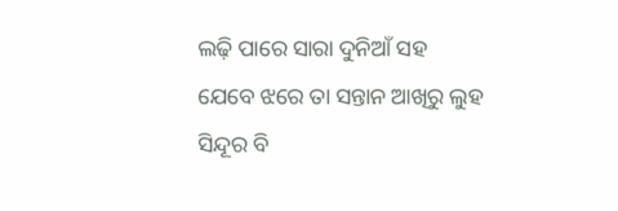ଲଢ଼ି ପାରେ ସାରା ଦୁନିଆଁ ସହ
ଯେବେ ଝରେ ତା ସନ୍ତାନ ଆଖିରୁ ଲୁହ
ସିନ୍ଦୂର ବି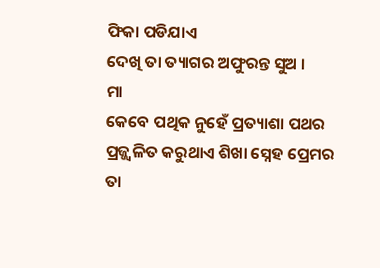ଫିକା ପଡିଯାଏ
ଦେଖି ତା ତ୍ୟାଗର ଅଫୁରନ୍ତ ସୁଅ ।
ମା
କେବେ ପଥିକ ନୁହେଁ ପ୍ରତ୍ୟାଶା ପଥର
ପ୍ରଜ୍ଜ୍ଵଳିତ କରୁଥାଏ ଶିଖା ସ୍ନେହ ପ୍ରେମର
ତା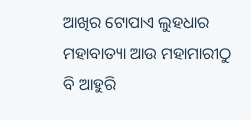ଆଖିର ଟୋପାଏ ଲୁହଧାର
ମହାବାତ୍ୟା ଆଉ ମହାମାରୀଠୁ ବି ଆହୁରି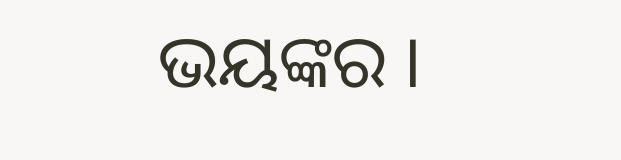ଭୟଙ୍କର ।